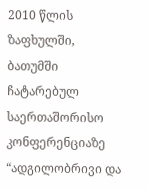2010 წლის ზაფხულში, ბათუმში ჩატარებულ საერთაშორისო კონფერენციაზე “ადგილობრივი და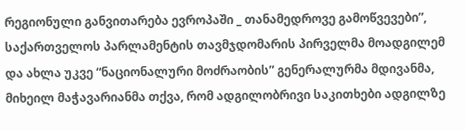რეგიონული განვითარება ევროპაში _ თანამედროვე გამოწვევები”, საქართველოს პარლამენტის თავმჯდომარის პირველმა მოადგილემ და ახლა უკვე “ნაციონალური მოძრაობის” გენერალურმა მდივანმა, მიხეილ მაჭავარიანმა თქვა, რომ ადგილობრივი საკითხები ადგილზე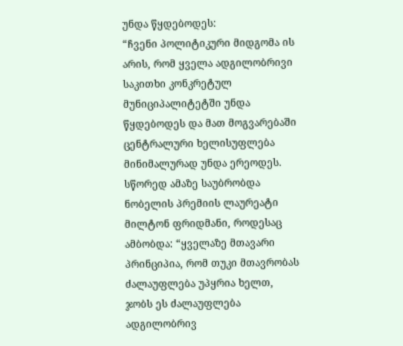უნდა წყდებოდეს:
“ჩვენი პოლიტიკური მიდგომა ის არის, რომ ყველა ადგილობრივი საკითხი კონკრეტულ მუნიციპალიტეტში უნდა წყდებოდეს და მათ მოგვარებაში ცენტრალური ხელისუფლება მინიმალურად უნდა ერეოდეს. სწორედ ამაზე საუბრობდა ნობელის პრემიის ლაურეატი მილტონ ფრიდმანი, როდესაც ამბობდა: “ყველაზე მთავარი პრინციპია, რომ თუკი მთავრობას ძალაუფლება უპყრია ხელთ, ჯობს ეს ძალაუფლება ადგილობრივ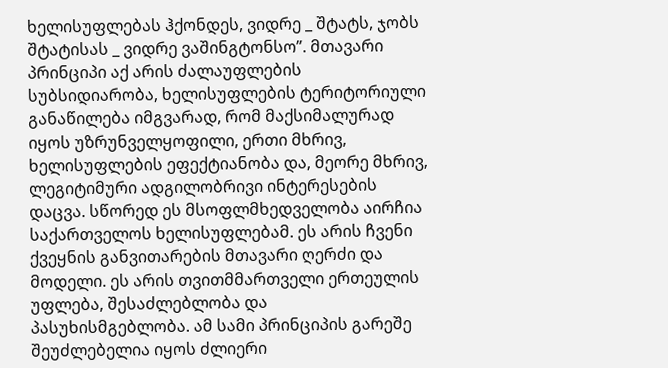ხელისუფლებას ჰქონდეს, ვიდრე _ შტატს, ჯობს შტატისას _ ვიდრე ვაშინგტონსო”. მთავარი პრინციპი აქ არის ძალაუფლების სუბსიდიარობა, ხელისუფლების ტერიტორიული განაწილება იმგვარად, რომ მაქსიმალურად იყოს უზრუნველყოფილი, ერთი მხრივ, ხელისუფლების ეფექტიანობა და, მეორე მხრივ, ლეგიტიმური ადგილობრივი ინტერესების დაცვა. სწორედ ეს მსოფლმხედველობა აირჩია საქართველოს ხელისუფლებამ. ეს არის ჩვენი ქვეყნის განვითარების მთავარი ღერძი და მოდელი. ეს არის თვითმმართველი ერთეულის უფლება, შესაძლებლობა და პასუხისმგებლობა. ამ სამი პრინციპის გარეშე შეუძლებელია იყოს ძლიერი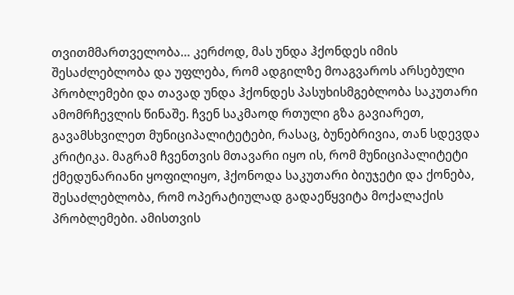თვითმმართველობა… კერძოდ, მას უნდა ჰქონდეს იმის შესაძლებლობა და უფლება, რომ ადგილზე მოაგვაროს არსებული პრობლემები და თავად უნდა ჰქონდეს პასუხისმგებლობა საკუთარი ამომრჩევლის წინაშე. ჩვენ საკმაოდ რთული გზა გავიარეთ, გავამსხვილეთ მუნიციპალიტეტები, რასაც, ბუნებრივია, თან სდევდა კრიტიკა. მაგრამ ჩვენთვის მთავარი იყო ის, რომ მუნიციპალიტეტი ქმედუნარიანი ყოფილიყო, ჰქონოდა საკუთარი ბიუჯეტი და ქონება, შესაძლებლობა, რომ ოპერატიულად გადაეწყვიტა მოქალაქის პრობლემები. ამისთვის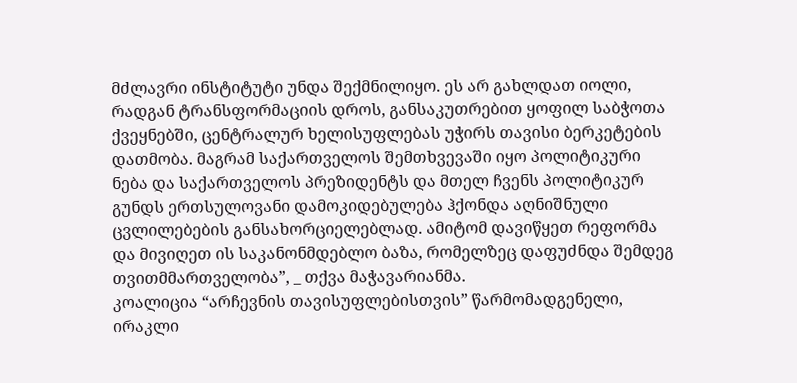მძლავრი ინსტიტუტი უნდა შექმნილიყო. ეს არ გახლდათ იოლი, რადგან ტრანსფორმაციის დროს, განსაკუთრებით ყოფილ საბჭოთა ქვეყნებში, ცენტრალურ ხელისუფლებას უჭირს თავისი ბერკეტების დათმობა. მაგრამ საქართველოს შემთხვევაში იყო პოლიტიკური ნება და საქართველოს პრეზიდენტს და მთელ ჩვენს პოლიტიკურ გუნდს ერთსულოვანი დამოკიდებულება ჰქონდა აღნიშნული ცვლილებების განსახორციელებლად. ამიტომ დავიწყეთ რეფორმა და მივიღეთ ის საკანონმდებლო ბაზა, რომელზეც დაფუძნდა შემდეგ თვითმმართველობა”, _ თქვა მაჭავარიანმა.
კოალიცია “არჩევნის თავისუფლებისთვის” წარმომადგენელი, ირაკლი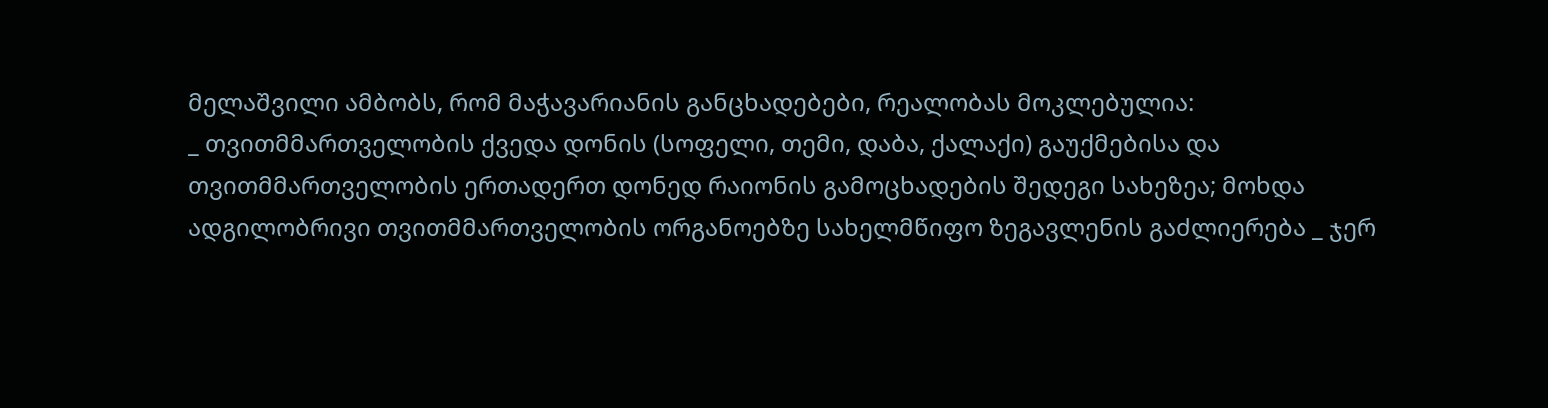მელაშვილი ამბობს, რომ მაჭავარიანის განცხადებები, რეალობას მოკლებულია:
_ თვითმმართველობის ქვედა დონის (სოფელი, თემი, დაბა, ქალაქი) გაუქმებისა და თვითმმართველობის ერთადერთ დონედ რაიონის გამოცხადების შედეგი სახეზეა; მოხდა ადგილობრივი თვითმმართველობის ორგანოებზე სახელმწიფო ზეგავლენის გაძლიერება _ ჯერ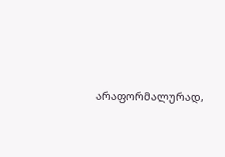არაფორმალურად,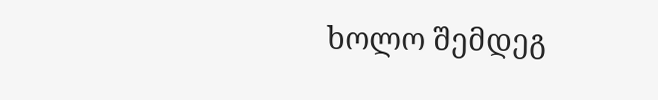ხოლო შემდეგ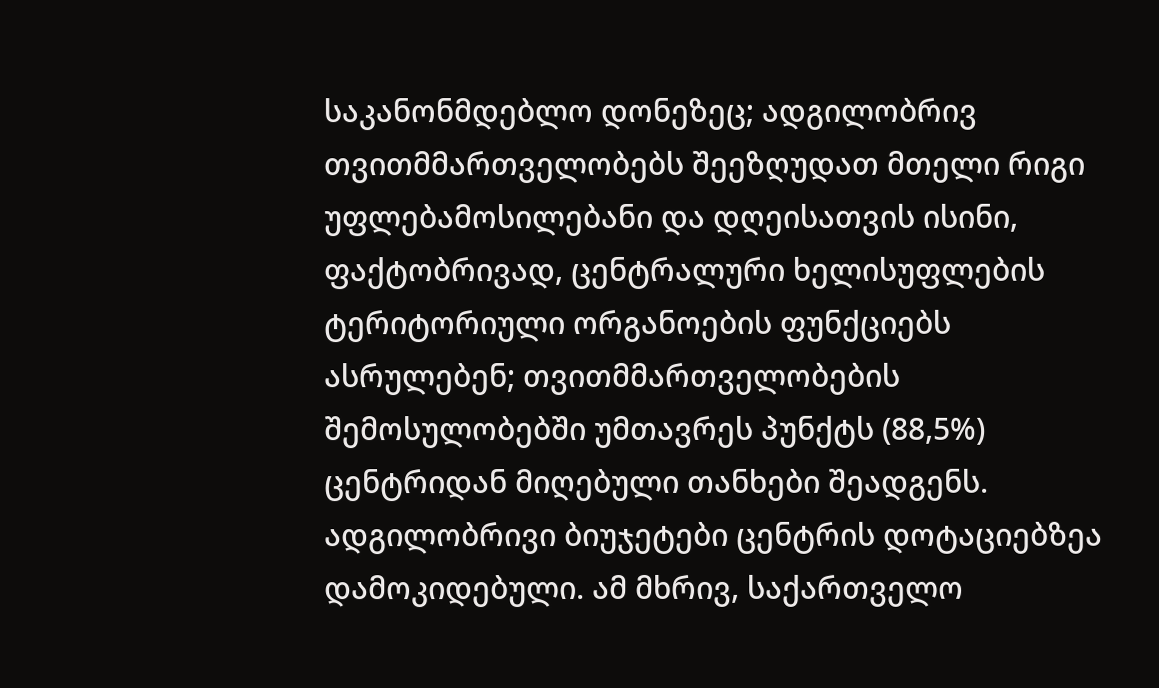საკანონმდებლო დონეზეც; ადგილობრივ თვითმმართველობებს შეეზღუდათ მთელი რიგი უფლებამოსილებანი და დღეისათვის ისინი, ფაქტობრივად, ცენტრალური ხელისუფლების ტერიტორიული ორგანოების ფუნქციებს ასრულებენ; თვითმმართველობების შემოსულობებში უმთავრეს პუნქტს (88,5%) ცენტრიდან მიღებული თანხები შეადგენს. ადგილობრივი ბიუჯეტები ცენტრის დოტაციებზეა დამოკიდებული. ამ მხრივ, საქართველო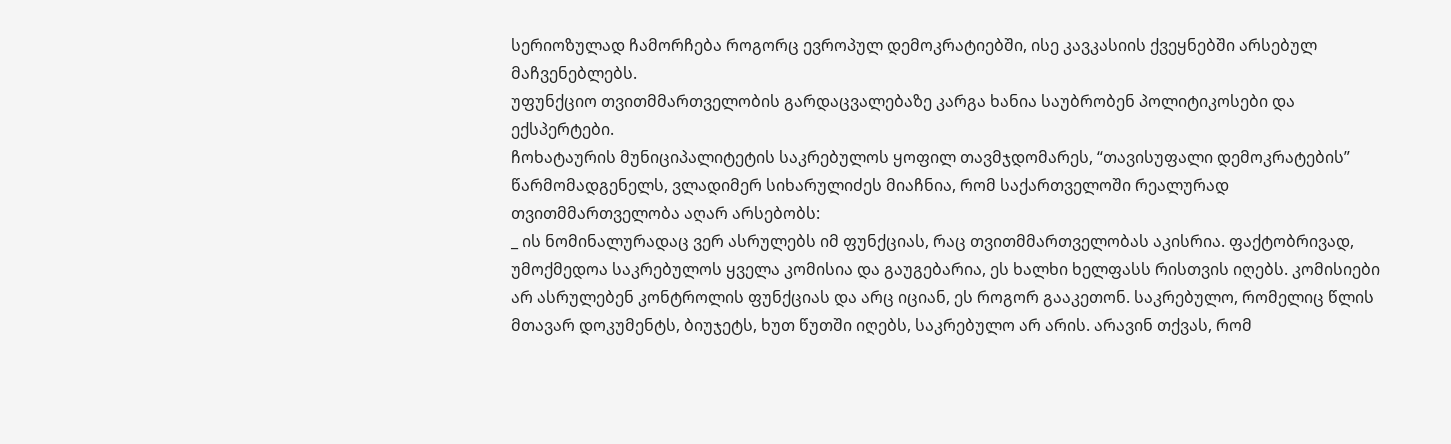სერიოზულად ჩამორჩება როგორც ევროპულ დემოკრატიებში, ისე კავკასიის ქვეყნებში არსებულ მაჩვენებლებს.
უფუნქციო თვითმმართველობის გარდაცვალებაზე კარგა ხანია საუბრობენ პოლიტიკოსები და ექსპერტები.
ჩოხატაურის მუნიციპალიტეტის საკრებულოს ყოფილ თავმჯდომარეს, “თავისუფალი დემოკრატების” წარმომადგენელს, ვლადიმერ სიხარულიძეს მიაჩნია, რომ საქართველოში რეალურად თვითმმართველობა აღარ არსებობს:
_ ის ნომინალურადაც ვერ ასრულებს იმ ფუნქციას, რაც თვითმმართველობას აკისრია. ფაქტობრივად, უმოქმედოა საკრებულოს ყველა კომისია და გაუგებარია, ეს ხალხი ხელფასს რისთვის იღებს. კომისიები არ ასრულებენ კონტროლის ფუნქციას და არც იციან, ეს როგორ გააკეთონ. საკრებულო, რომელიც წლის მთავარ დოკუმენტს, ბიუჯეტს, ხუთ წუთში იღებს, საკრებულო არ არის. არავინ თქვას, რომ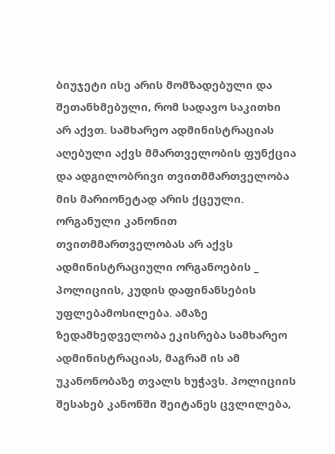ბიუჯეტი ისე არის მომზადებული და შეთანხმებული, რომ სადავო საკითხი არ აქვთ. სამხარეო ადმინისტრაციას აღებული აქვს მმართველობის ფუნქცია და ადგილობრივი თვითმმართველობა მის მარიონეტად არის ქცეული. ორგანული კანონით თვითმმართველობას არ აქვს ადმინისტრაციული ორგანოების _ პოლიციის, კუდის დაფინანსების უფლებამოსილება. ამაზე ზედამხედველობა ეკისრება სამხარეო ადმინისტრაციას, მაგრამ ის ამ უკანონობაზე თვალს ხუჭავს. პოლიციის შესახებ კანონში შეიტანეს ცვლილება,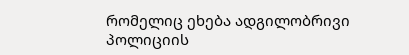რომელიც ეხება ადგილობრივი პოლიციის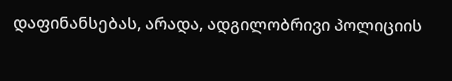დაფინანსებას, არადა, ადგილობრივი პოლიციის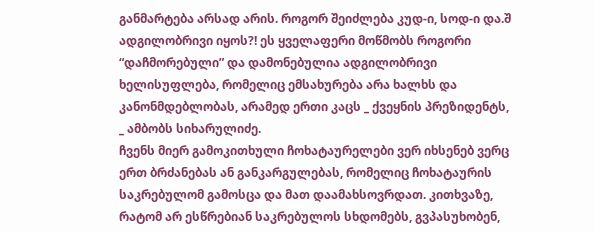განმარტება არსად არის. როგორ შეიძლება კუდ-ი, სოდ-ი და.შ ადგილობრივი იყოს?! ეს ყველაფერი მოწმობს როგორი “დაჩმორებული” და დამონებულია ადგილობრივი ხელისუფლება, რომელიც ემსახურება არა ხალხს და კანონმდებლობას, არამედ ერთი კაცს _ ქვეყნის პრეზიდენტს, _ ამბობს სიხარულიძე.
ჩვენს მიერ გამოკითხული ჩოხატაურელები ვერ იხსენებ ვერც ერთ ბრძანებას ან განკარგულებას, რომელიც ჩოხატაურის საკრებულომ გამოსცა და მათ დაამახსოვრდათ. კითხვაზე, რატომ არ ესწრებიან საკრებულოს სხდომებს, გვპასუხობენ,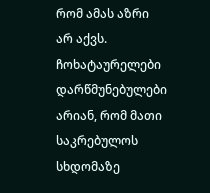რომ ამას აზრი არ აქვს. ჩოხატაურელები დარწმუნებულები არიან, რომ მათი საკრებულოს სხდომაზე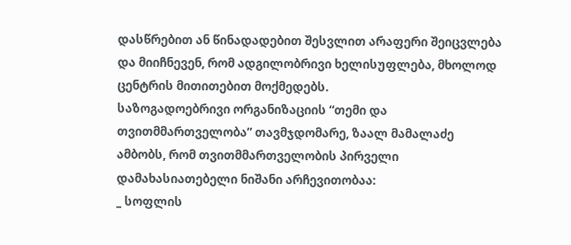დასწრებით ან წინადადებით შესვლით არაფერი შეიცვლება და მიიჩნევენ, რომ ადგილობრივი ხელისუფლება, მხოლოდ ცენტრის მითითებით მოქმედებს.
საზოგადოებრივი ორგანიზაციის “თემი და თვითმმართველობა” თავმჯდომარე, ზაალ მამალაძე ამბობს, რომ თვითმმართველობის პირველი დამახასიათებელი ნიშანი არჩევითობაა:
_ სოფლის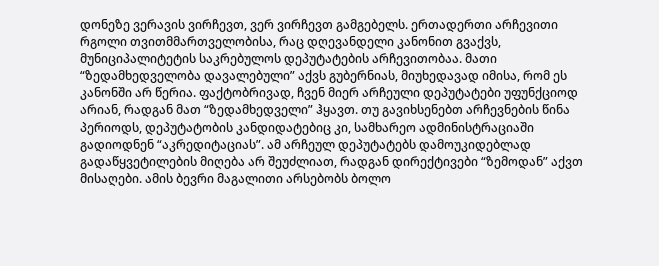დონეზე ვერავის ვირჩევთ, ვერ ვირჩევთ გამგებელს. ერთადერთი არჩევითი რგოლი თვითმმართველობისა, რაც დღევანდელი კანონით გვაქვს, მუნიციპალიტეტის საკრებულოს დეპუტატების არჩევითობაა. მათი “ზედამხედველობა დავალებული” აქვს გუბერნიას, მიუხედავად იმისა, რომ ეს კანონში არ წერია. ფაქტობრივად, ჩვენ მიერ არჩეული დეპუტატები უფუნქციოდ არიან, რადგან მათ “ზედამხედველი” ჰყავთ. თუ გავიხსენებთ არჩევნების წინა პერიოდს, დეპუტატობის კანდიდატებიც კი, სამხარეო ადმინისტრაციაში გადიოდნენ “აკრედიტაციას”. ამ არჩეულ დეპუტატებს დამოუკიდებლად გადაწყვეტილების მიღება არ შეუძლიათ, რადგან დირექტივები “ზემოდან” აქვთ მისაღები. ამის ბევრი მაგალითი არსებობს ბოლო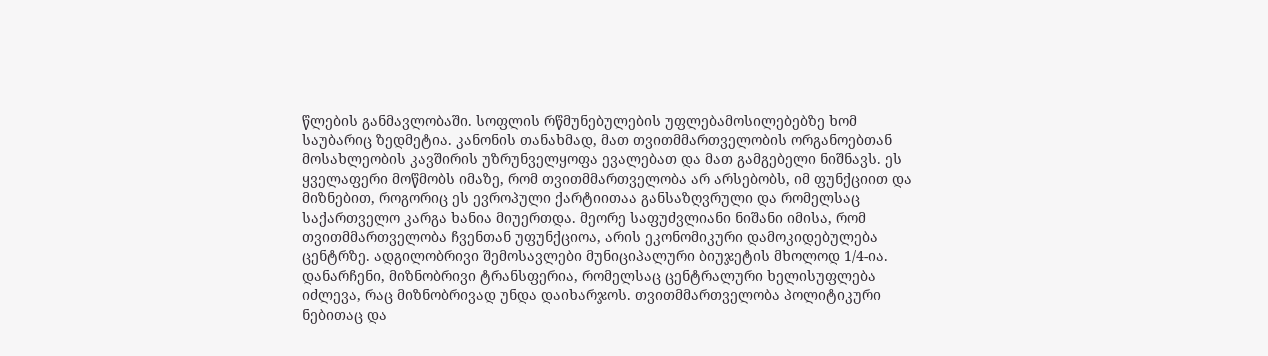წლების განმავლობაში. სოფლის რწმუნებულების უფლებამოსილებებზე ხომ საუბარიც ზედმეტია. კანონის თანახმად, მათ თვითმმართველობის ორგანოებთან მოსახლეობის კავშირის უზრუნველყოფა ევალებათ და მათ გამგებელი ნიშნავს. ეს ყველაფერი მოწმობს იმაზე, რომ თვითმმართველობა არ არსებობს, იმ ფუნქციით და მიზნებით, როგორიც ეს ევროპული ქარტიითაა განსაზღვრული და რომელსაც საქართველო კარგა ხანია მიუერთდა. მეორე საფუძვლიანი ნიშანი იმისა, რომ თვითმმართველობა ჩვენთან უფუნქციოა, არის ეკონომიკური დამოკიდებულება ცენტრზე. ადგილობრივი შემოსავლები მუნიციპალური ბიუჯეტის მხოლოდ 1/4-ია. დანარჩენი, მიზნობრივი ტრანსფერია, რომელსაც ცენტრალური ხელისუფლება იძლევა, რაც მიზნობრივად უნდა დაიხარჯოს. თვითმმართველობა პოლიტიკური ნებითაც და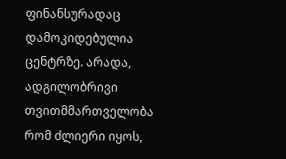ფინანსურადაც დამოკიდებულია ცენტრზე. არადა, ადგილობრივი თვითმმართველობა რომ ძლიერი იყოს,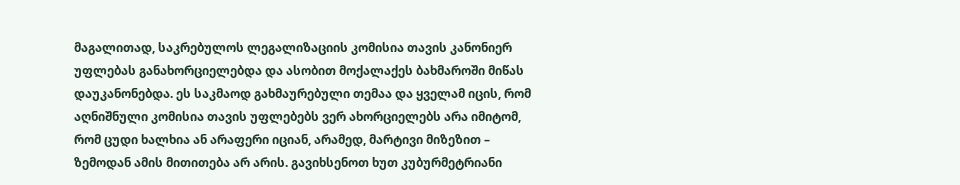მაგალითად, საკრებულოს ლეგალიზაციის კომისია თავის კანონიერ უფლებას განახორციელებდა და ასობით მოქალაქეს ბახმაროში მიწას დაუკანონებდა. ეს საკმაოდ გახმაურებული თემაა და ყველამ იცის, რომ აღნიშნული კომისია თავის უფლებებს ვერ ახორციელებს არა იმიტომ, რომ ცუდი ხალხია ან არაფერი იციან, არამედ, მარტივი მიზეზით – ზემოდან ამის მითითება არ არის. გავიხსენოთ ხუთ კუბურმეტრიანი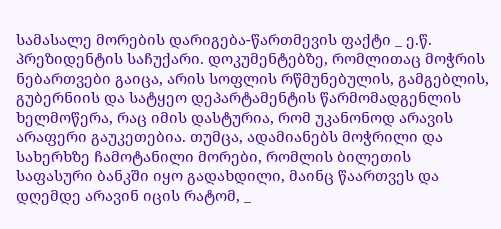სამასალე მორების დარიგება-წართმევის ფაქტი _ ე.წ. პრეზიდენტის საჩუქარი. დოკუმენტებზე, რომლითაც მოჭრის ნებართვები გაიცა, არის სოფლის რწმუნებულის, გამგებლის, გუბერნიის და სატყეო დეპარტამენტის წარმომადგენლის ხელმოწერა, რაც იმის დასტურია, რომ უკანონოდ არავის არაფერი გაუკეთებია. თუმცა, ადამიანებს მოჭრილი და სახერხზე ჩამოტანილი მორები, რომლის ბილეთის საფასური ბანკში იყო გადახდილი, მაინც წაართვეს და დღემდე არავინ იცის რატომ, _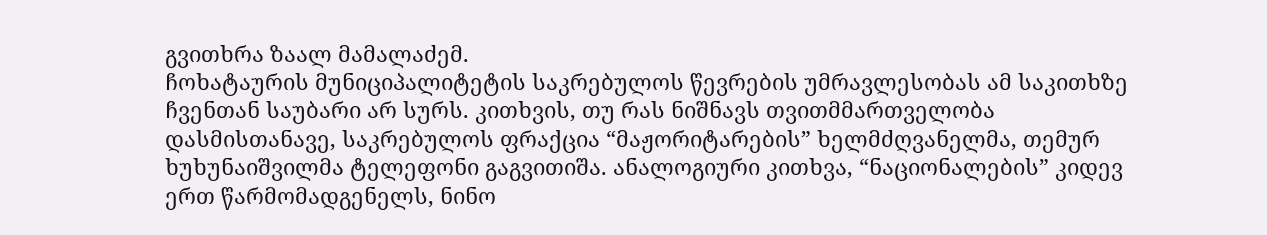გვითხრა ზაალ მამალაძემ.
ჩოხატაურის მუნიციპალიტეტის საკრებულოს წევრების უმრავლესობას ამ საკითხზე ჩვენთან საუბარი არ სურს. კითხვის, თუ რას ნიშნავს თვითმმართველობა დასმისთანავე, საკრებულოს ფრაქცია “მაჟორიტარების” ხელმძღვანელმა, თემურ ხუხუნაიშვილმა ტელეფონი გაგვითიშა. ანალოგიური კითხვა, “ნაციონალების” კიდევ ერთ წარმომადგენელს, ნინო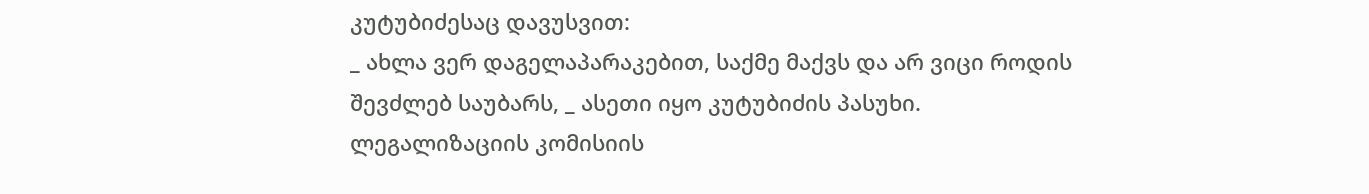კუტუბიძესაც დავუსვით:
_ ახლა ვერ დაგელაპარაკებით, საქმე მაქვს და არ ვიცი როდის შევძლებ საუბარს, _ ასეთი იყო კუტუბიძის პასუხი.
ლეგალიზაციის კომისიის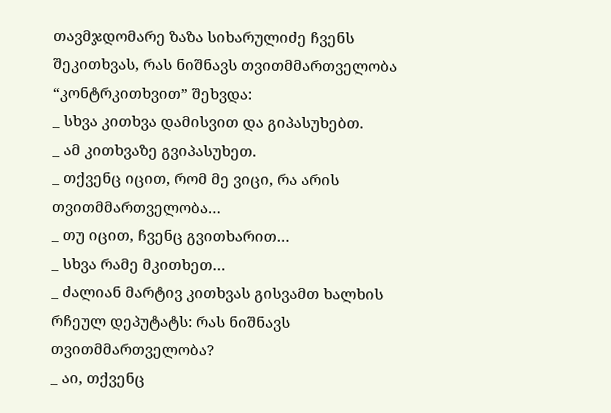თავმჯდომარე ზაზა სიხარულიძე ჩვენს შეკითხვას, რას ნიშნავს თვითმმართველობა “კონტრკითხვით” შეხვდა:
_ სხვა კითხვა დამისვით და გიპასუხებთ.
_ ამ კითხვაზე გვიპასუხეთ.
_ თქვენც იცით, რომ მე ვიცი, რა არის თვითმმართველობა…
_ თუ იცით, ჩვენც გვითხარით…
_ სხვა რამე მკითხეთ…
_ ძალიან მარტივ კითხვას გისვამთ ხალხის რჩეულ დეპუტატს: რას ნიშნავს თვითმმართველობა?
_ აი, თქვენც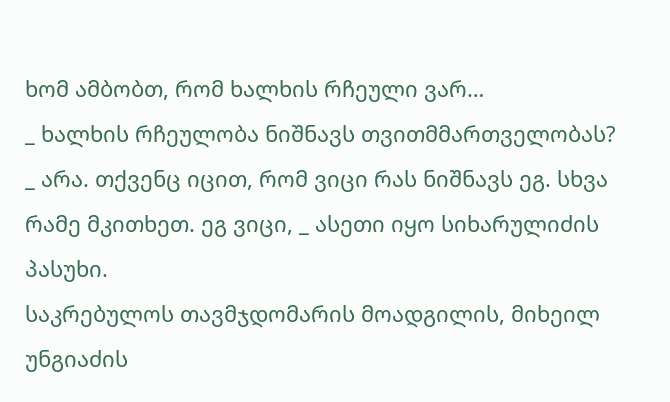ხომ ამბობთ, რომ ხალხის რჩეული ვარ…
_ ხალხის რჩეულობა ნიშნავს თვითმმართველობას?
_ არა. თქვენც იცით, რომ ვიცი რას ნიშნავს ეგ. სხვა რამე მკითხეთ. ეგ ვიცი, _ ასეთი იყო სიხარულიძის პასუხი.
საკრებულოს თავმჯდომარის მოადგილის, მიხეილ უნგიაძის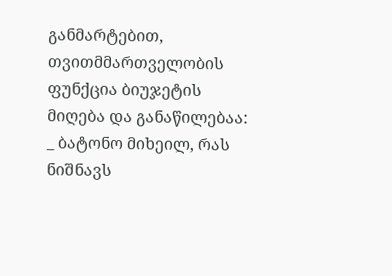განმარტებით, თვითმმართველობის ფუნქცია ბიუჯეტის მიღება და განაწილებაა:
_ ბატონო მიხეილ, რას ნიშნავს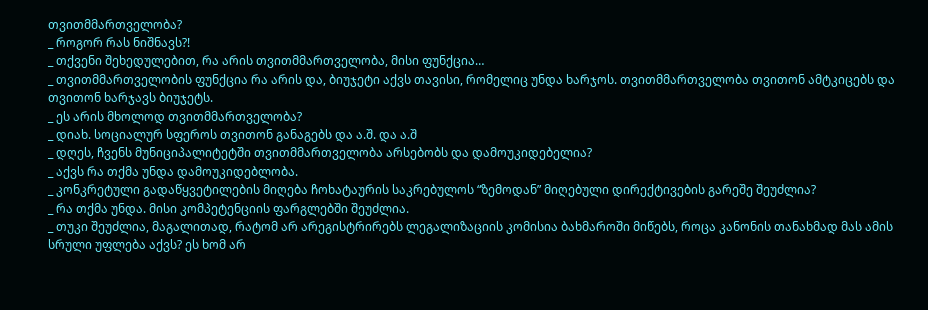თვითმმართველობა?
_ როგორ რას ნიშნავს?!
_ თქვენი შეხედულებით, რა არის თვითმმართველობა, მისი ფუნქცია…
_ თვითმმართველობის ფუნქცია რა არის და, ბიუჯეტი აქვს თავისი, რომელიც უნდა ხარჯოს. თვითმმართველობა თვითონ ამტკიცებს და თვითონ ხარჯავს ბიუჯეტს.
_ ეს არის მხოლოდ თვითმმართველობა?
_ დიახ. სოციალურ სფეროს თვითონ განაგებს და ა.შ. და ა.შ
_ დღეს, ჩვენს მუნიციპალიტეტში თვითმმართველობა არსებობს და დამოუკიდებელია?
_ აქვს რა თქმა უნდა დამოუკიდებლობა.
_ კონკრეტული გადაწყვეტილების მიღება ჩოხატაურის საკრებულოს “ზემოდან” მიღებული დირექტივების გარეშე შეუძლია?
_ რა თქმა უნდა. მისი კომპეტენციის ფარგლებში შეუძლია.
_ თუკი შეუძლია, მაგალითად, რატომ არ არეგისტრირებს ლეგალიზაციის კომისია ბახმაროში მიწებს, როცა კანონის თანახმად მას ამის სრული უფლება აქვს? ეს ხომ არ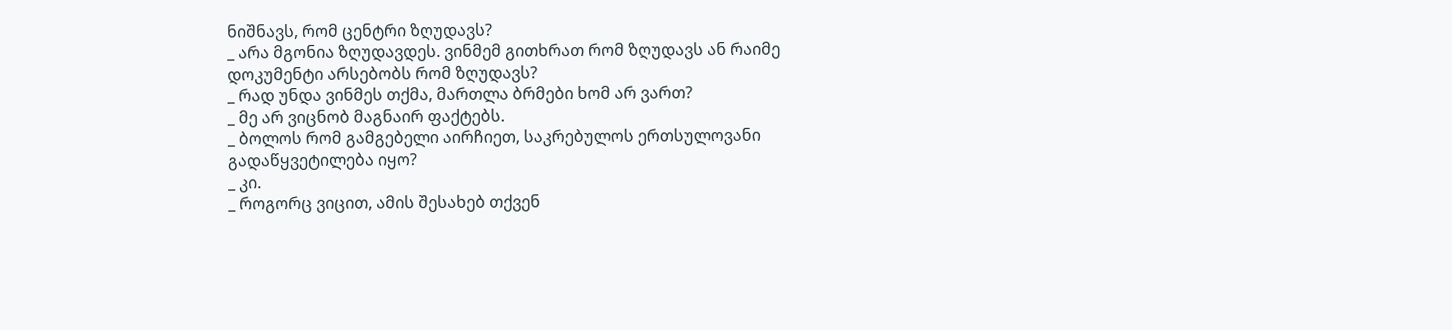ნიშნავს, რომ ცენტრი ზღუდავს?
_ არა მგონია ზღუდავდეს. ვინმემ გითხრათ რომ ზღუდავს ან რაიმე დოკუმენტი არსებობს რომ ზღუდავს?
_ რად უნდა ვინმეს თქმა, მართლა ბრმები ხომ არ ვართ?
_ მე არ ვიცნობ მაგნაირ ფაქტებს.
_ ბოლოს რომ გამგებელი აირჩიეთ, საკრებულოს ერთსულოვანი გადაწყვეტილება იყო?
_ კი.
_ როგორც ვიცით, ამის შესახებ თქვენ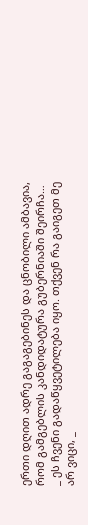ერთი დღით ადრე გაგაგებინეს და ცნობილი ამბავია, რომ გამგებლის კანდიდატურა გუბერნიაში შეირჩა…
_ ეს ჩვენი გადაწყვეტილება იყო. თქვენ რა გაიგეთ მე არ ვიცი, _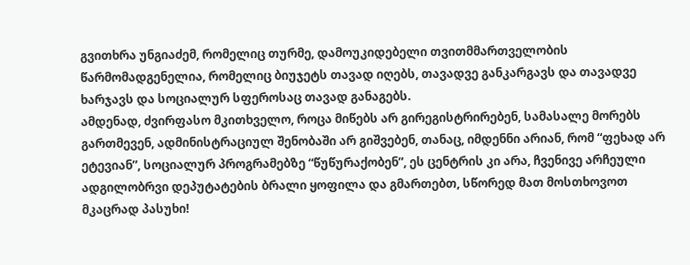გვითხრა უნგიაძემ, რომელიც თურმე, დამოუკიდებელი თვითმმართველობის წარმომადგენელია, რომელიც ბიუჯეტს თავად იღებს, თავადვე განკარგავს და თავადვე ხარჯავს და სოციალურ სფეროსაც თავად განაგებს.
ამდენად, ძვირფასო მკითხველო, როცა მიწებს არ გირეგისტრირებენ, სამასალე მორებს გართმევენ, ადმინისტრაციულ შენობაში არ გიშვებენ, თანაც, იმდენნი არიან, რომ “ფეხად არ ეტევიან”, სოციალურ პროგრამებზე “წუწურაქობენ”, ეს ცენტრის კი არა, ჩვენივე არჩეული ადგილობრვი დეპუტატების ბრალი ყოფილა და გმართებთ, სწორედ მათ მოსთხოვოთ მკაცრად პასუხი!